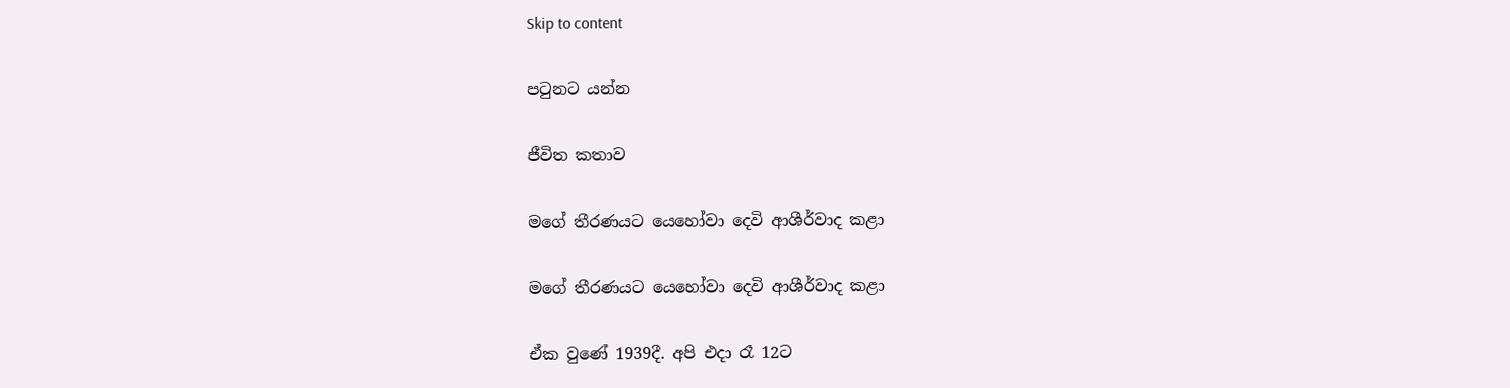Skip to content

පටුනට යන්න

ජීවිත කතාව

මගේ තීරණයට යෙහෝවා දෙවි ආශීර්වාද කළා

මගේ තීරණයට යෙහෝවා දෙවි ආශීර්වාද කළා

ඒක වුණේ 1939දී. අපි එදා රෑ 12ට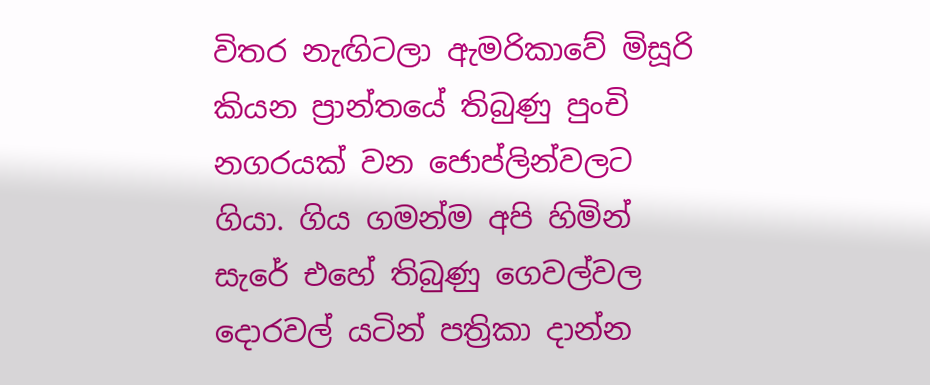විතර නැඟිටලා ඇමරිකාවේ මිසූරි කියන ප්‍රාන්තයේ තිබුණු පුංචි නගරයක් වන ජොප්ලින්වලට ගියා. ගිය ගමන්ම අපි හිමින් සැරේ එහේ තිබුණු ගෙවල්වල දොරවල් යටින් පත්‍රිකා දාන්න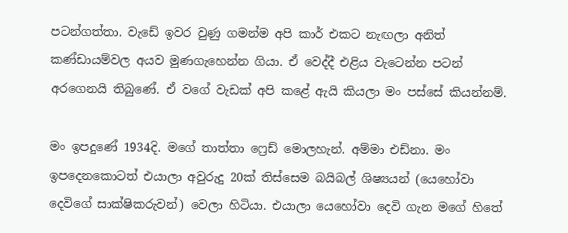පටන්ගත්තා. වැඩේ ඉවර වුණු ගමන්ම අපි කාර් එකට නැඟලා අනිත් කණ්ඩායම්වල අයව මුණගැහෙන්න ගියා. ඒ වෙද්දී එළිය වැටෙන්න පටන් අරගෙනයි තිබුණේ. ඒ වගේ වැඩක් අපි කළේ ඇයි කියලා මං පස්සේ කියන්නම්.

මං ඉපදුණේ 1934දි. මගේ තාත්තා ෆ්‍රෙඩ් මොලහැන්. අම්මා එඩ්නා. මං ඉපදෙනකොටත් එයාලා අවුරුදු 20ක් තිස්සෙම බයිබල් ශිෂ්‍යයන් (යෙහෝවා දෙවිගේ සාක්ෂිකරුවන්) වෙලා හිටියා. එයාලා යෙහෝවා දෙවි ගැන මගේ හිතේ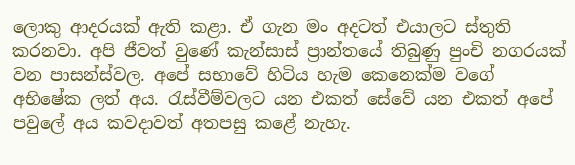ලොකු ආදරයක් ඇති කළා. ඒ ගැන මං අදටත් එයාලට ස්තුති කරනවා. අපි ජීවත් වුණේ කැන්සාස් ප්‍රාන්තයේ තිබුණු පුංචි නගරයක් වන පාසන්ස්වල. අපේ සභාවේ හිටිය හැම කෙනෙක්ම වගේ අභිෂේක ලත් අය. රැස්වීම්වලට යන එකත් සේවේ යන එකත් අපේ පවුලේ අය කවදාවත් අතපසු කළේ නැහැ.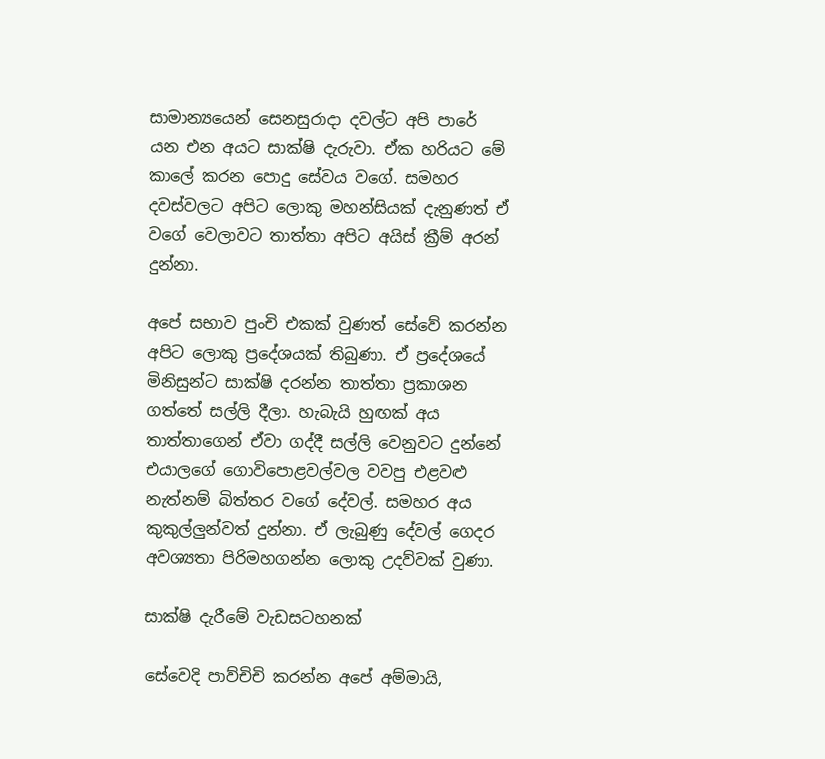සාමාන්‍යයෙන් සෙනසුරාදා දවල්ට අපි පාරේ යන එන අයට සාක්ෂි දැරුවා. ඒක හරියට මේ කාලේ කරන පොදු සේවය වගේ. සමහර දවස්වලට අපිට ලොකු මහන්සියක් දැනුණත් ඒ වගේ වෙලාවට තාත්තා අපිට අයිස් ක්‍රීම් අරන් දුන්නා.

අපේ සභාව පුංචි එකක් වුණත් සේවේ කරන්න අපිට ලොකු ප්‍රදේශයක් තිබුණා. ඒ ප්‍රදේශයේ මිනිසුන්ට සාක්ෂි දරන්න තාත්තා ප්‍රකාශන ගත්තේ සල්ලි දීලා. හැබැයි හුඟක් අය තාත්තාගෙන් ඒවා ගද්දී සල්ලි වෙනුවට දුන්නේ එයාලගේ ගොවිපොළවල්වල වවපු එළවළු නැත්නම් බිත්තර වගේ දේවල්. සමහර අය කුකුල්ලුන්වත් දුන්නා. ඒ ලැබුණු දේවල් ගෙදර අවශ්‍යතා පිරිමහගන්න ලොකු උදව්වක් වුණා.

සාක්ෂි දැරීමේ වැඩසටහනක්

සේවෙදි පාව්චිචි කරන්න අපේ අම්මායි,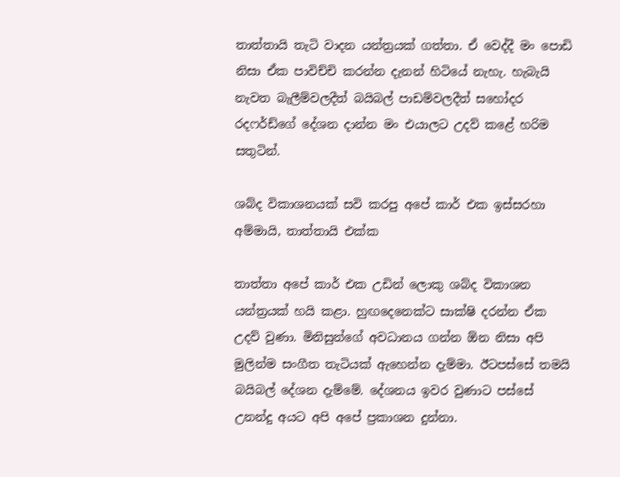තාත්තායි තැටි වාදන යන්ත්‍රයක් ගත්තා. ඒ වෙද්දී මං පොඩි නිසා ඒක පාවිච්චි කරන්න දැනන් හිටියේ නැහැ. හැබැයි නැවත බැලීම්වලදීත් බයිබල් පාඩම්වලදීත් සහෝදර රදෆර්ඩ්ගේ දේශන දාන්න මං එයාලට උදව් කළේ හරිම සතුටින්.

ශබ්ද විකාශනයක් සවි කරපු අපේ කාර් එක ඉස්සරහා අම්මායි, තාත්තායි එක්ක

තාත්තා අපේ කාර් එක උඩින් ලොකු ශබ්ද විකාශන යන්ත්‍රයක් හයි කළා. හුඟදෙනෙක්ට සාක්ෂි දරන්න ඒක උදව් වුණා. මිනිසුන්ගේ අවධානය ගන්න ඕන නිසා අපි මුලින්ම සංගීත තැටියක් ඇහෙන්න දැම්මා. ඊටපස්සේ තමයි බයිබල් දේශන දැම්මේ. දේශනය ඉවර වුණාට පස්සේ උනන්දු අයට අපි අපේ ප්‍රකාශන දුන්නා.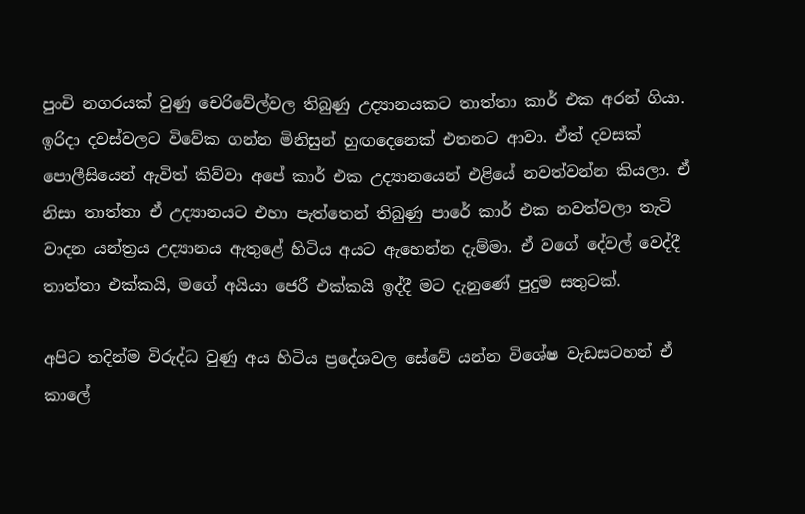පුංචි නගරයක් වුණු චෙරිවේල්වල තිබුණු උද්‍යානයකට තාත්තා කාර් එක අරන් ගියා. ඉරිදා දවස්වලට විවේක ගන්න මිනිසුන් හුඟදෙනෙක් එතනට ආවා. ඒත් දවසක් පොලීසියෙන් ඇවිත් කිව්වා අපේ කාර් එක උද්‍යානයෙන් එළියේ නවත්වන්න කියලා. ඒ නිසා තාත්තා ඒ උද්‍යානයට එහා පැත්තෙන් තිබුණු පාරේ කාර් එක නවත්වලා තැටි වාදන යන්ත්‍රය උද්‍යානය ඇතුළේ හිටිය අයට ඇහෙන්න දැම්මා. ඒ වගේ දේවල් වෙද්දී තාත්තා එක්කයි, මගේ අයියා ජෙරී එක්කයි ඉද්දී මට දැනුණේ පුදුම සතුටක්.

අපිට තදින්ම විරුද්ධ වුණු අය හිටිය ප්‍රදේශවල සේවේ යන්න විශේෂ වැඩසටහන් ඒ කාලේ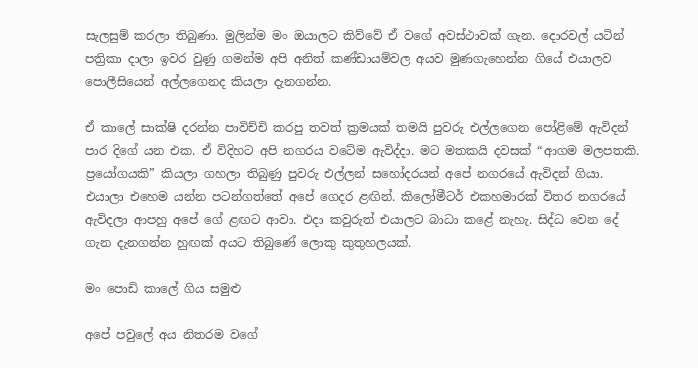සැලසුම් කරලා තිබුණා. මුලින්ම මං ඔයාලට කිව්වේ ඒ වගේ අවස්ථාවක් ගැන. දොරවල් යටින් පත්‍රිකා දාලා ඉවර වුණු ගමන්ම අපි අනිත් කණ්ඩායම්වල අයව මුණගැහෙන්න ගියේ එයාලව පොලීසියෙන් අල්ලගෙනද කියලා දැනගන්න.

ඒ කාලේ සාක්ෂි දරන්න පාවිච්චි කරපු තවත් ක්‍රමයක් තමයි පුවරු එල්ලගෙන පෝළිමේ ඇවිදන් පාර දිගේ යන එක. ඒ විදිහට අපි නගරය වටේම ඇවිද්දා. මට මතකයි දවසක් “ආගම මලපතකි. ප්‍රයෝගයකි” කියලා ගහලා තිබුණු පුවරු එල්ලන් සහෝදරයන් අපේ නගරයේ ඇවිදන් ගියා. එයාලා එහෙම යන්න පටන්ගත්තේ අපේ ගෙදර ළඟින්. කිලෝමීටර් එකහමාරක් විතර නගරයේ ඇවිදලා ආපහු අපේ ගේ ළඟට ආවා. එදා කවුරුත් එයාලට බාධා කළේ නැහැ. සිද්ධ වෙන දේ ගැන දැනගන්න හුඟක් අයට තිබුණේ ලොකු කුතුහලයක්.

මං පොඩි කාලේ ගිය සමුළු

අපේ පවුලේ අය නිතරම වගේ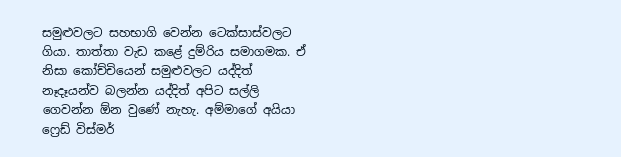සමුළුවලට සහභාගි වෙන්න ටෙක්සාස්වලට ගියා. තාත්තා වැඩ කළේ දුම්රිය සමාගමක. ඒ නිසා කෝච්චියෙන් සමුළුවලට යද්දිත් නෑදෑයන්ව බලන්න යද්දිත් අපිට සල්ලි ගෙවන්න ඕන වුණේ නැහැ. අම්මාගේ අයියා ෆ්‍රෙඩ් විස්මර්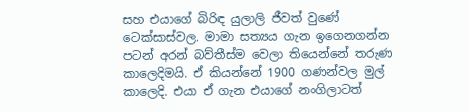සහ එයාගේ බිරිඳ යුලාලි ජීවත් වුණේ ටෙක්සාස්වල. මාමා සත්‍යය ගැන ඉගෙනගන්න පටන් අරන් බව්තීස්ම වෙලා තියෙන්නේ තරුණ කාලෙදිමයි. ඒ කියන්නේ 1900 ගණන්වල මුල් කාලෙදි. එයා ඒ ගැන එයාගේ නංගිලාටත්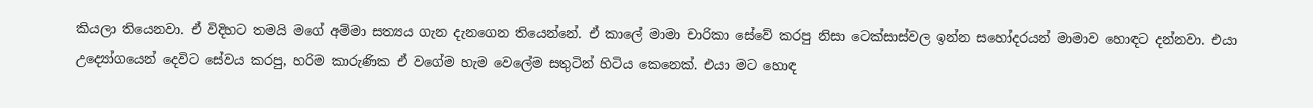කියලා තියෙනවා. ඒ විදිහට තමයි මගේ අම්මා සත්‍යය ගැන දැනගෙන තියෙන්නේ. ඒ කාලේ මාමා චාරිකා සේවේ කරපු නිසා ටෙක්සාස්වල ඉන්න සහෝදරයන් මාමාව හොඳට දන්නවා. එයා උද්‍යෝගයෙන් දෙවිට සේවය කරපු, හරිම කාරුණික ඒ වගේම හැම වෙලේම සතුටින් හිටිය කෙනෙක්. එයා මට හොඳ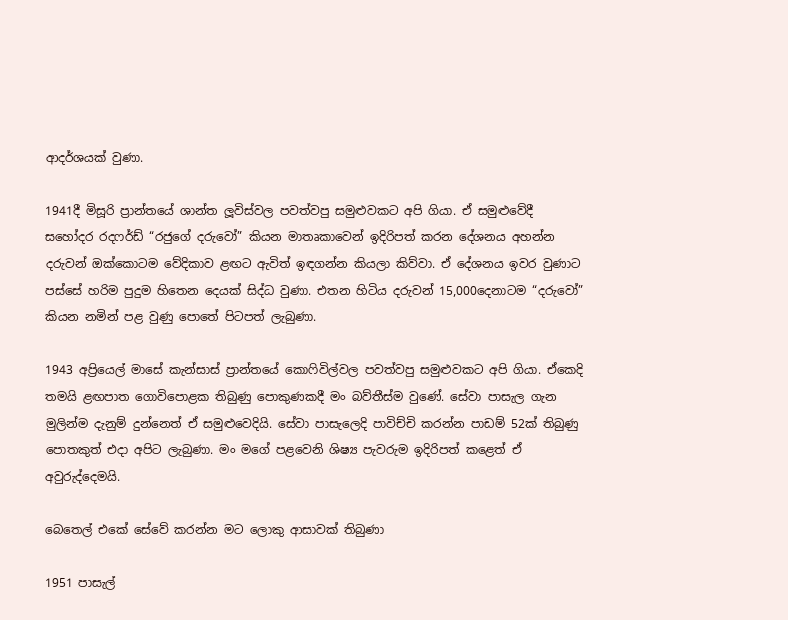ආදර්ශයක් වුණා.

1941දී මිසූරි ප්‍රාන්තයේ ශාන්ත ලූවිස්වල පවත්වපු සමුළුවකට අපි ගියා. ඒ සමුළුවේදී සහෝදර රදෆර්ඩ් “රජුගේ දරුවෝ” කියන මාතෘකාවෙන් ඉදිරිපත් කරන දේශනය අහන්න දරුවන් ඔක්කොටම වේදිකාව ළඟට ඇවිත් ඉඳගන්න කියලා කිව්වා. ඒ දේශනය ඉවර වුණාට පස්සේ හරිම පුදුම හිතෙන දෙයක් සිද්ධ වුණා. එතන හිටිය දරුවන් 15,000දෙනාටම “දරුවෝ” කියන නමින් පළ වුණු පොතේ පිටපත් ලැබුණා.

1943 අප්‍රියෙල් මාසේ කැන්සාස් ප්‍රාන්තයේ කොෆිවිල්වල පවත්වපු සමුළුවකට අපි ගියා. ඒකෙදි තමයි ළඟපාත ගොවිපොළක තිබුණු පොකුණකදී මං බව්තීස්ම වුණේ. සේවා පාසැල ගැන මුලින්ම දැනුම් දුන්නෙත් ඒ සමුළුවෙදියි. සේවා පාසැලෙදි පාවිච්චි කරන්න පාඩම් 52ක් තිබුණු පොතකුත් එදා අපිට ලැබුණා. මං මගේ පළවෙනි ශිෂ්‍ය පැවරුම ඉදිරිපත් කළෙත් ඒ අවුරුද්දෙමයි.

බෙතෙල් එකේ සේවේ කරන්න මට ලොකු ආසාවක් තිබුණා

1951 පාසැල්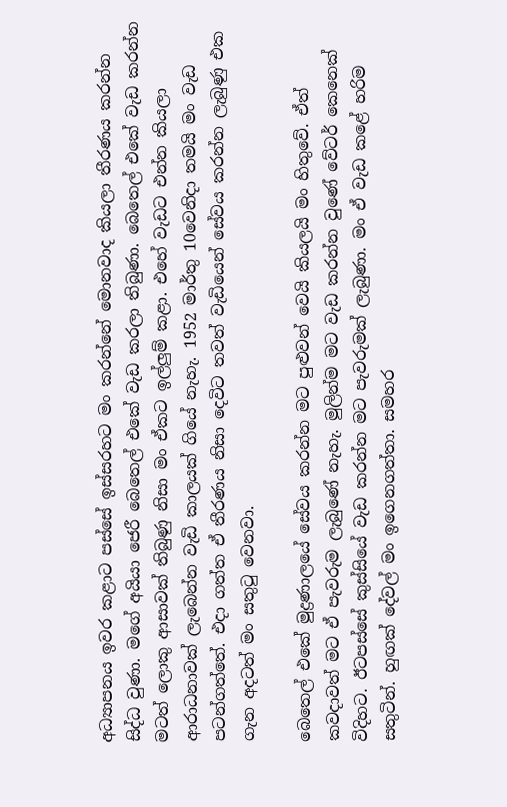අධ්‍යාපනය ඉවර කළාට පස්සේ ඉස්සරහට මං කරන්නේ මොනවාද කියලා තීරණය කරන්න සිද්ධ වුණා. මගේ අයියා ජෙරී බෙතෙල් එකේ වැඩ කරලා තිබුණා. බෙතෙල් එකේ වැඩ කරන්න මටත් ලොකු ආසාවක් තිබුණු නිසා මං ඒකට ඉල්ලුම් කළා. එහේ වැඩට එන්න කියලා ආරාධනාවක් ලැබෙන්න වැඩි කාලයක් ගියේ නැහැ. 1952 මාර්තු 10වෙනිදා තමයි මං වැඩ පටන්ගත්තේ. එදා ගත්ත ඒ තීරණය නිසා දෙවිට තවත් වැඩියෙන් සේවය කරන්න ලැබුණු එක ගැන අදටත් මං සතුටු වෙනවා.

බෙතෙල් එකේ මුද්‍රණාලයේ සේවය කරන්න මට පුළුවන් වෙයි කියලයි මං හිතුවේ. ඒත් කවදාවත් මට ඒ පැවරුම ලැබුණේ නැහැ. මුලින්ම මට වැඩ කරන්න වුණේ වේටර් කෙනෙක් විදිහට. ඊටපස්සේ කුස්සියේ වැඩ කරන්න මට පැවරුමක් ලැබුණා. මං ඒ වැඩ කළේ හරිම සතුටින්. හුඟක් දේවල් මං ඉගෙනගත්තා. සමහර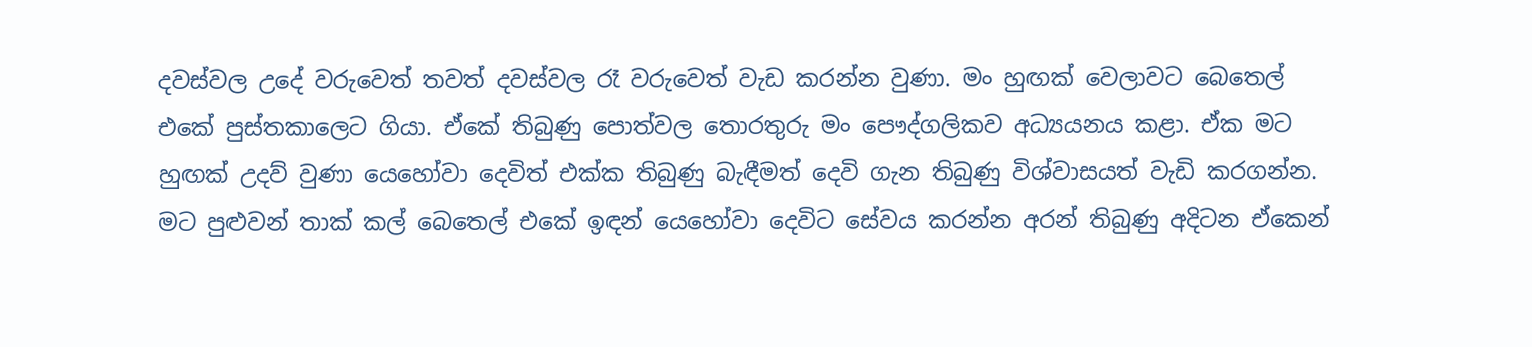දවස්වල උදේ වරුවෙත් තවත් දවස්වල රෑ වරුවෙත් වැඩ කරන්න වුණා. මං හුඟක් වෙලාවට බෙතෙල් එකේ පුස්තකාලෙට ගියා. ඒකේ තිබුණු පොත්වල තොරතුරු මං පෞද්ගලිකව අධ්‍යයනය කළා. ඒක මට හුඟක් උදව් වුණා යෙහෝවා දෙවිත් එක්ක තිබුණු බැඳීමත් දෙවි ගැන තිබුණු විශ්වාසයත් වැඩි කරගන්න. මට පුළුවන් තාක් කල් බෙතෙල් එකේ ඉඳන් යෙහෝවා දෙවිට සේවය කරන්න අරන් තිබුණු අදිටන ඒකෙන්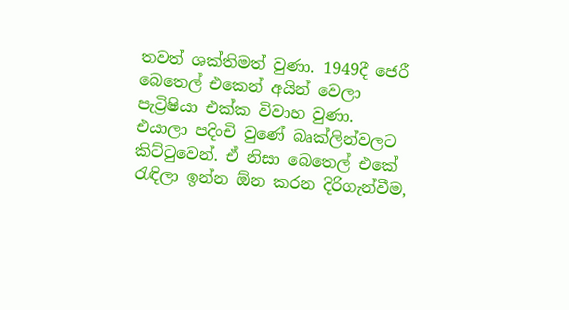තවත් ශක්තිමත් වුණා. 1949දී ජෙරී බෙතෙල් එකෙන් අයින් වෙලා පැට්‍රිෂියා එක්ක විවාහ වුණා. එයාලා පදිංචි වුණේ බෘක්ලින්වලට කිට්ටුවෙන්. ඒ නිසා බෙතෙල් එකේ රැඳිලා ඉන්න ඕන කරන දිරිගැන්වීම,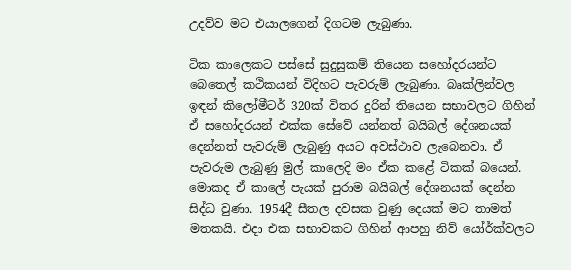උදව්ව මට එයාලගෙන් දිගටම ලැබුණා.

ටික කාලෙකට පස්සේ සුදුසුකම් තියෙන සහෝදරයන්ට බෙතෙල් කථිකයන් විදිහට පැවරුම් ලැබුණා. බෘක්ලින්වල ඉඳන් කිලෝමීටර් 320ක් විතර දුරින් තියෙන සභාවලට ගිහින් ඒ සහෝදරයන් එක්ක සේවේ යන්නත් බයිබල් දේශනයක් දෙන්නත් පැවරුම් ලැබුණු අයට අවස්ථාව ලැබෙනවා. ඒ පැවරුම ලැබුණු මුල් කාලෙදි මං ඒක කළේ ටිකක් බයෙන්. මොකද ඒ කාලේ පැයක් පුරාම බයිබල් දේශනයක් දෙන්න සිද්ධ වුණා. 1954දී සීතල දවසක වුණු දෙයක් මට තාමත් මතකයි. එදා එක සභාවකට ගිහින් ආපහු නිව් යෝර්ක්වලට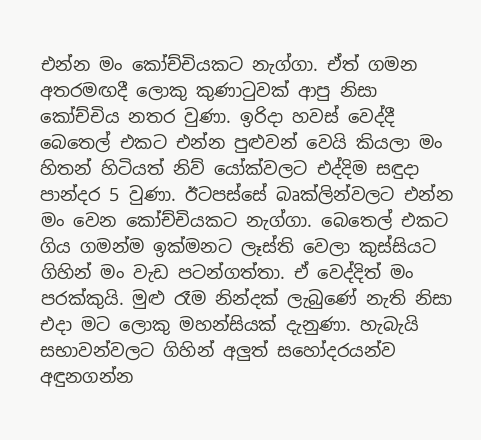එන්න මං කෝච්චියකට නැග්ගා. ඒත් ගමන අතරමඟදී ලොකු කුණාටුවක් ආපු නිසා කෝච්චිය නතර වුණා. ඉරිදා හවස් වෙද්දී බෙතෙල් එකට එන්න පුළුවන් වෙයි කියලා මං හිතන් හිටියත් නිව් යෝක්වලට එද්දිම සඳුදා පාන්දර 5 වුණා. ඊටපස්සේ බෘක්ලින්වලට එන්න මං වෙන කෝච්චියකට නැග්ගා. බෙතෙල් එකට ගිය ගමන්ම ඉක්මනට ලෑස්ති වෙලා කුස්සියට ගිහින් මං වැඩ පටන්ගත්තා. ඒ වෙද්දිත් මං පරක්කුයි. මුළු රෑම නින්දක් ලැබුණේ නැති නිසා එදා මට ලොකු මහන්සියක් දැනුණා. හැබැයි සභාවන්වලට ගිහින් අලුත් සහෝදරයන්ව අඳුනගන්න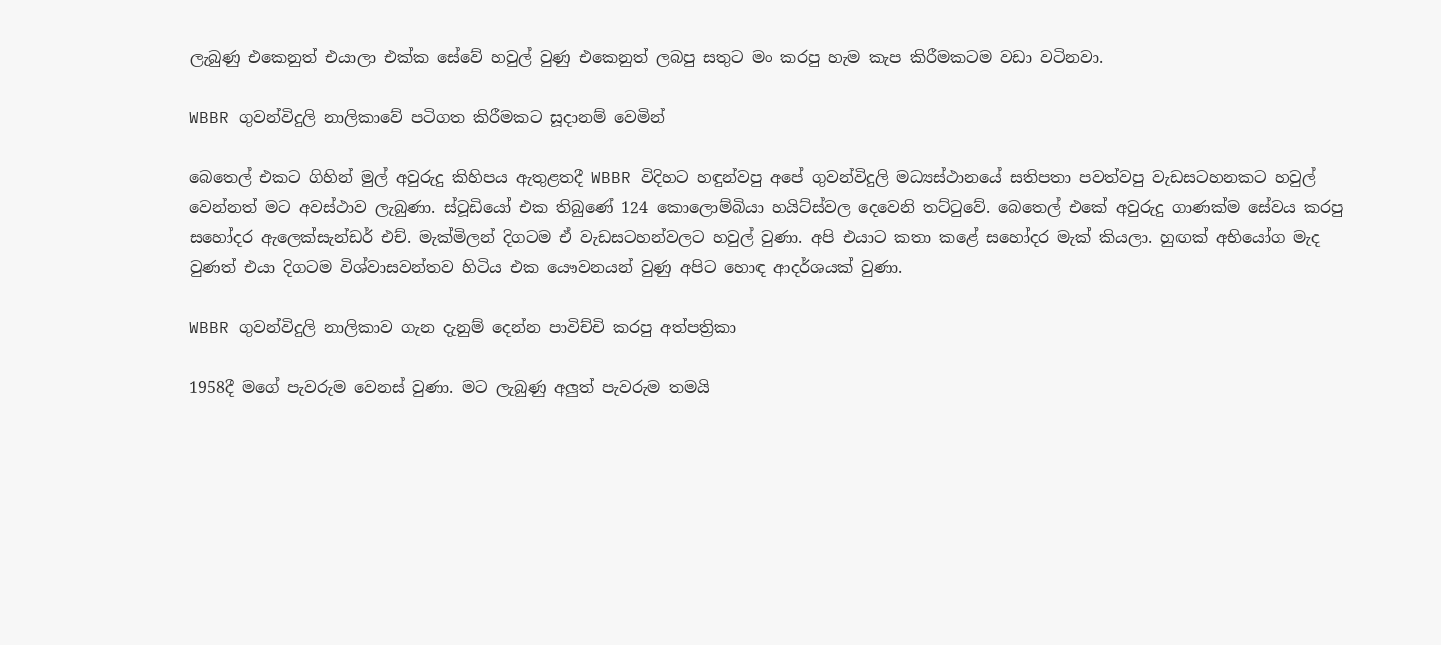ලැබුණු එකෙනුත් එයාලා එක්ක සේවේ හවුල් වුණු එකෙනුත් ලබපු සතුට මං කරපු හැම කැප කිරීමකටම වඩා වටිනවා.

WBBR ගුවන්විදුලි නාලිකාවේ පටිගත කිරීමකට සූදානම් වෙමින්

බෙතෙල් එකට ගිහින් මුල් අවුරුදු කිහිපය ඇතුළතදී WBBR විදිහට හඳුන්වපු අපේ ගුවන්විදුලි මධ්‍යස්ථානයේ සතිපතා පවත්වපු වැඩසටහනකට හවුල් වෙන්නත් මට අවස්ථාව ලැබුණා. ස්ටූඩියෝ එක තිබුණේ 124 කොලොම්බියා හයිට්ස්වල දෙවෙනි තට්ටුවේ. බෙතෙල් එකේ අවුරුදු ගාණක්ම සේවය කරපු සහෝදර ඇලෙක්සැන්ඩර් එච්. මැක්මිලන් දිගටම ඒ වැඩසටහන්වලට හවුල් වුණා. අපි එයාට කතා කළේ සහෝදර මැක් කියලා. හුඟක් අභියෝග මැද වුණත් එයා දිගටම විශ්වාසවන්තව හිටිය එක යෞවනයන් වුණු අපිට හොඳ ආදර්ශයක් වුණා.

WBBR ගුවන්විදුලි නාලිකාව ගැන දැනුම් දෙන්න පාවිච්චි කරපු අත්පත්‍රිකා

1958දී මගේ පැවරුම වෙනස් වුණා. මට ලැබුණු අලුත් පැවරුම තමයි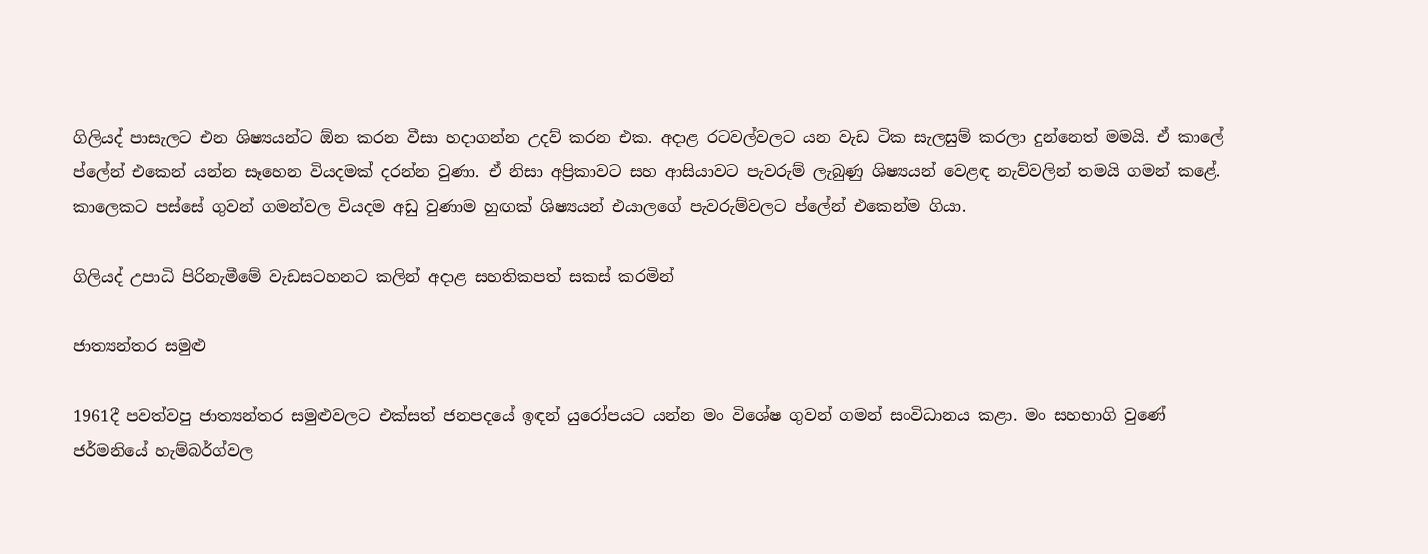ගිලියද් පාසැලට එන ශිෂ්‍යයන්ට ඕන කරන වීසා හදාගන්න උදව් කරන එක. අදාළ රටවල්වලට යන වැඩ ටික සැලසුම් කරලා දුන්නෙත් මමයි. ඒ කාලේ ප්ලේන් එකෙන් යන්න සෑහෙන වියදමක් දරන්න වුණා. ඒ නිසා අප්‍රිකාවට සහ ආසියාවට පැවරුම් ලැබුණු ශිෂ්‍යයන් වෙළඳ නැව්වලින් තමයි ගමන් කළේ. කාලෙකට පස්සේ ගුවන් ගමන්වල වියදම අඩු වුණාම හුඟක් ශිෂ්‍යයන් එයාලගේ පැවරුම්වලට ප්ලේන් එකෙන්ම ගියා.

ගිලියද් උපාධි පිරිනැමීමේ වැඩසටහනට කලින් අදාළ සහතිකපත් සකස් කරමින්

ජාත්‍යන්තර සමුළු

1961දී පවත්වපු ජාත්‍යන්තර සමුළුවලට එක්සත් ජනපදයේ ඉඳන් යුරෝපයට යන්න මං විශේෂ ගුවන් ගමන් සංවිධානය කළා. මං සහභාගි වුණේ ජර්මනියේ හැම්බර්ග්වල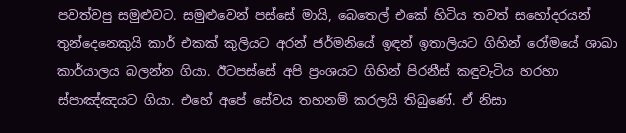පවත්වපු සමුළුවට. සමුළුවෙන් පස්සේ මායි, බෙතෙල් එකේ හිටිය තවත් සහෝදරයන් තුන්දෙනෙකුයි කාර් එකක් කුලියට අරන් ජර්මනියේ ඉඳන් ඉතාලියට ගිහින් රෝමයේ ශාඛා කාර්යාලය බලන්න ගියා. ඊටපස්සේ අපි ප්‍රංශයට ගිහින් පිරනීස් කඳුවැටිය හරහා ස්පාඤ්ඤයට ගියා. එහේ අපේ සේවය තහනම් කරලයි තිබුණේ. ඒ නිසා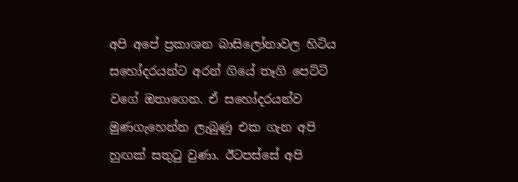අපි අපේ ප්‍රකාශන බාසිලෝනාවල හිටිය සහෝදරයන්ට අරන් ගියේ තෑගි පෙට්ටි වගේ ඔතාගෙන. ඒ සහෝදරයන්ව මුණගැහෙන්න ලැබුණු එක ගැන අපි හුඟක් සතුටු වුණා. ඊටපස්සේ අපි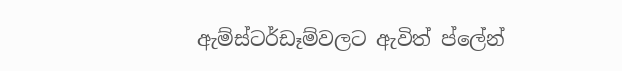ඇම්ස්ටර්ඩෑම්වලට ඇවිත් ප්ලේන්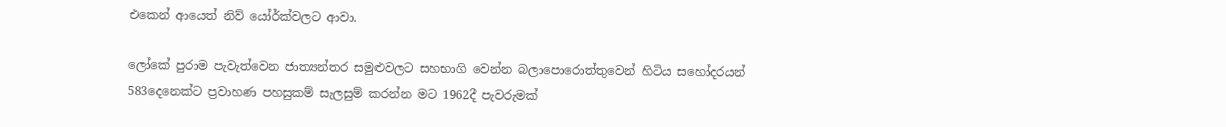එකෙන් ආයෙත් නිව් යෝර්ක්වලට ආවා.

ලෝකේ පුරාම පැවැත්වෙන ජාත්‍යන්තර සමුළුවලට සහභාගි වෙන්න බලාපොරොත්තුවෙන් හිටිය සහෝදරයන් 583දෙනෙක්ට ප්‍රවාහණ පහසුකම් සැලසුම් කරන්න මට 1962දී පැවරුමක්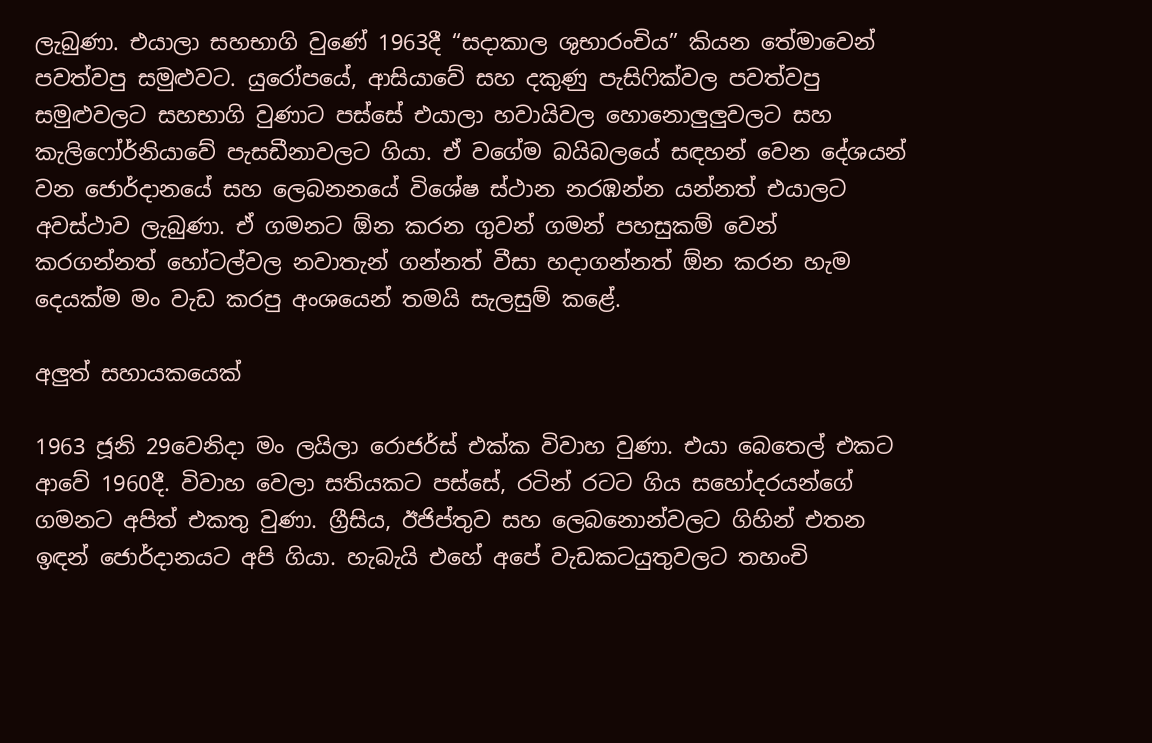ලැබුණා. එයාලා සහභාගි වුණේ 1963දී “සදාකාල ශුභාරංචිය” කියන තේමාවෙන් පවත්වපු සමුළුවට. යුරෝපයේ, ආසියාවේ සහ දකුණු පැසිෆික්වල පවත්වපු සමුළුවලට සහභාගි වුණාට පස්සේ එයාලා හවායිවල හොනොලුලුවලට සහ කැලිෆෝර්නියාවේ පැසඩීනාවලට ගියා. ඒ වගේම බයිබලයේ සඳහන් වෙන දේශයන් වන ජොර්දානයේ සහ ලෙබනනයේ විශේෂ ස්ථාන නරඹන්න යන්නත් එයාලට අවස්ථාව ලැබුණා. ඒ ගමනට ඕන කරන ගුවන් ගමන් පහසුකම් වෙන් කරගන්නත් හෝටල්වල නවාතැන් ගන්නත් වීසා හදාගන්නත් ඕන කරන හැම දෙයක්ම මං වැඩ කරපු අංශයෙන් තමයි සැලසුම් කළේ.

අලුත් සහායකයෙක්

1963 ජූනි 29වෙනිදා මං ලයිලා රොජර්ස් එක්ක විවාහ වුණා. එයා බෙතෙල් එකට ආවේ 1960දී. විවාහ වෙලා සතියකට පස්සේ, රටින් රටට ගිය සහෝදරයන්ගේ ගමනට අපිත් එකතු වුණා. ග්‍රීසිය, ඊජිප්තුව සහ ලෙබනොන්වලට ගිහින් එතන ඉඳන් ජොර්දානයට අපි ගියා. හැබැයි එහේ අපේ වැඩකටයුතුවලට තහංචි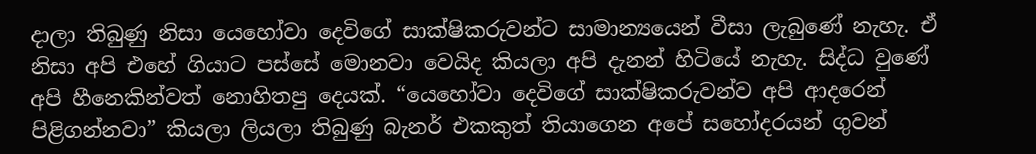දාලා තිබුණු නිසා යෙහෝවා දෙවිගේ සාක්ෂිකරුවන්ට සාමාන්‍යයෙන් වීසා ලැබුණේ නැහැ. ඒ නිසා අපි එහේ ගියාට පස්සේ මොනවා වෙයිද කියලා අපි දැනන් හිටියේ නැහැ. සිද්ධ වුණේ අපි හීනෙකින්වත් නොහිතපු දෙයක්. “යෙහෝවා දෙවිගේ සාක්ෂිකරුවන්ව අපි ආදරෙන් පිළිගන්නවා” කියලා ලියලා තිබුණු බැනර් එකකුත් තියාගෙන අපේ සහෝදරයන් ගුවන්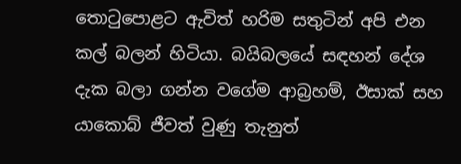තොටුපොළට ඇවිත් හරිම සතුටින් අපි එන කල් බලන් හිටියා. බයිබලයේ සඳහන් දේශ දැක බලා ගන්න වගේම ආබ්‍රහම්, ඊසාක් සහ යාකොබ් ජීවත් වුණු තැනුත්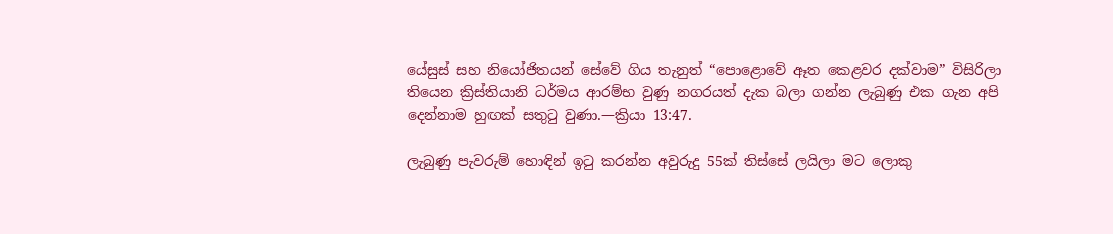යේසුස් සහ නියෝජිතයන් සේවේ ගිය තැනුත් “පොළොවේ ඈත කෙළවර දක්වාම” විසිරිලා තියෙන ක්‍රිස්තියානි ධර්මය ආරම්භ වුණු නගරයත් දැක බලා ගන්න ලැබුණු එක ගැන අපි දෙන්නාම හුඟක් සතුටු වුණා.—ක්‍රියා 13:47.

ලැබුණු පැවරුම් හොඳින් ඉටු කරන්න අවුරුදු 55ක් තිස්සේ ලයිලා මට ලොකු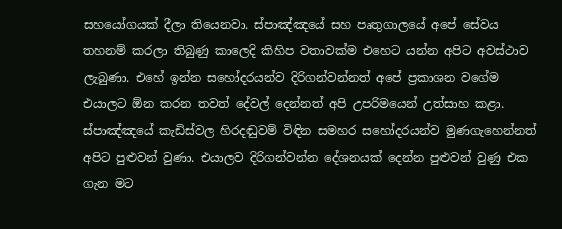සහයෝගයක් දීලා තියෙනවා. ස්පාඤ්ඤයේ සහ පෘතුගාලයේ අපේ සේවය තහනම් කරලා තිබුණු කාලෙදි කිහිප වතාවක්ම එහෙට යන්න අපිට අවස්ථාව ලැබුණා. එහේ ඉන්න සහෝදරයන්ව දිරිගන්වන්නත් අපේ ප්‍රකාශන වගේම එයාලට ඕන කරන තවත් දේවල් දෙන්නත් අපි උපරිමයෙන් උත්සාහ කළා. ස්පාඤ්ඤයේ කැඩිස්වල හිරදඬුවම් විඳින සමහර සහෝදරයන්ව මුණගැහෙන්නත් අපිට පුළුවන් වුණා. එයාලව දිරිගන්වන්න දේශනයක් දෙන්න පුළුවන් වුණු එක ගැන මට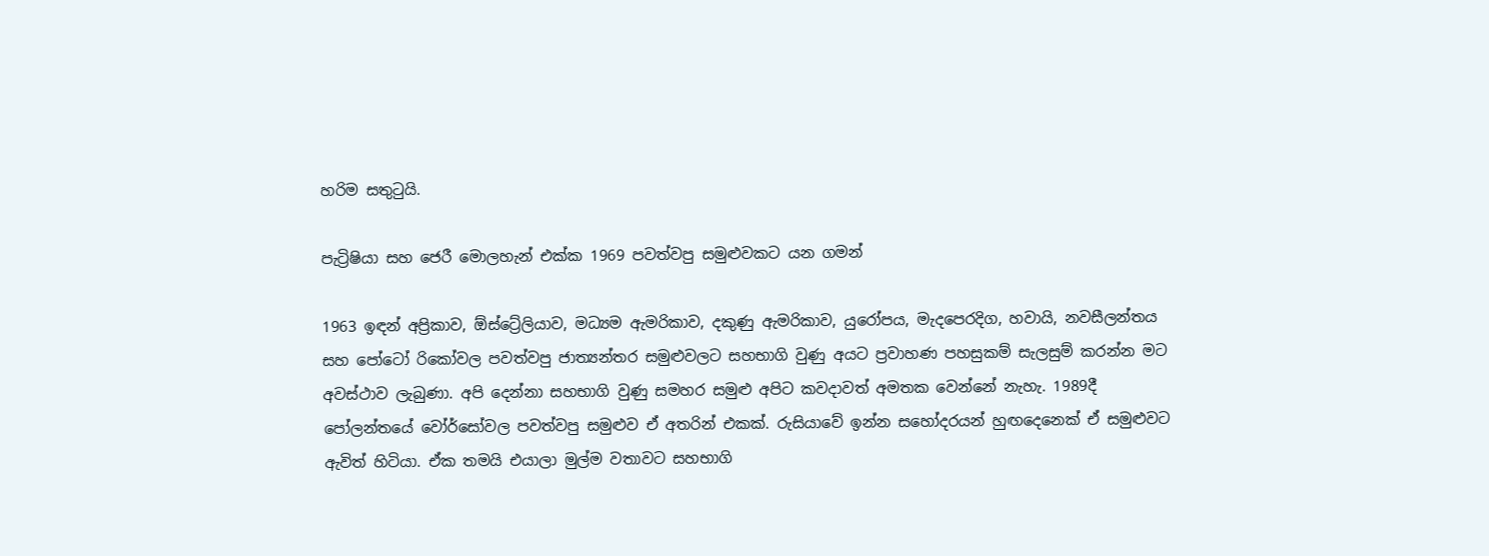හරිම සතුටුයි.

පැට්‍රිෂියා සහ ජෙරී මොලහැන් එක්ක 1969 පවත්වපු සමුළුවකට යන ගමන්

1963 ඉඳන් අප්‍රිකාව, ඕස්ට්‍රේලියාව, මධ්‍යම ඇමරිකාව, දකුණු ඇමරිකාව, යුරෝපය, මැදපෙරදිග, හවායි, නවසීලන්තය සහ පෝටෝ රිකෝවල පවත්වපු ජාත්‍යන්තර සමුළුවලට සහභාගි වුණු අයට ප්‍රවාහණ පහසුකම් සැලසුම් කරන්න මට අවස්ථාව ලැබුණා. අපි දෙන්නා සහභාගි වුණු සමහර සමුළු අපිට කවදාවත් අමතක වෙන්නේ නැහැ. 1989දී පෝලන්තයේ වෝර්සෝවල පවත්වපු සමුළුව ඒ අතරින් එකක්. රුසියාවේ ඉන්න සහෝදරයන් හුඟදෙනෙක් ඒ සමුළුවට ඇවිත් හිටියා. ඒක තමයි එයාලා මුල්ම වතාවට සහභාගි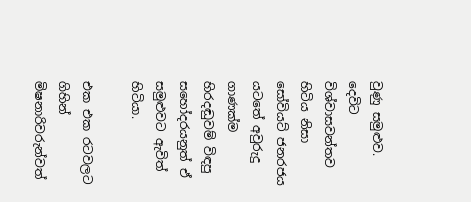වුණු සමුළුව. දෙවිට විශ්වාසවන්තව හිටිය නිසා සෝවියට් ජනරජය යටතේ අවුරුදු ගාණක්ම හිරදඬුවම් විඳපු සහෝදරයනුත් ඒ සමුළුවට ඇවිත් හිටියා.

එක එක රටවලට ගිහින් මිෂනාරිවරුන්වත්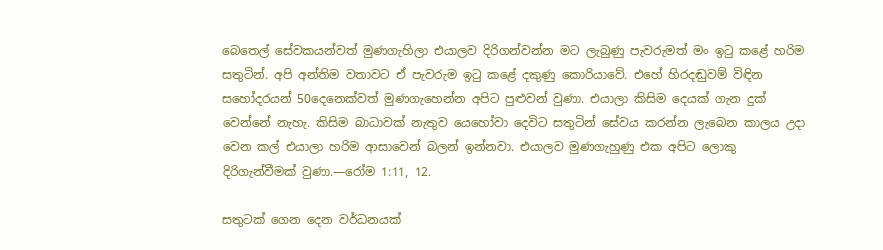බෙතෙල් සේවකයන්වත් මුණගැහිලා එයාලව දිරිගන්වන්න මට ලැබුණු පැවරුමත් මං ඉටු කළේ හරිම සතුටින්. අපි අන්තිම වතාවට ඒ පැවරුම ඉටු කළේ දකුණු කොරියාවේ. එහේ හිරදඬුවම් විඳින සහෝදරයන් 50දෙනෙක්වත් මුණගැහෙන්න අපිට පුළුවන් වුණා. එයාලා කිසිම දෙයක් ගැන දුක් වෙන්නේ නැහැ. කිසිම බාධාවක් නැතුව යෙහෝවා දෙවිට සතුටින් සේවය කරන්න ලැබෙන කාලය උදා වෙන කල් එයාලා හරිම ආසාවෙන් බලන් ඉන්නවා. එයාලව මුණගැහුණු එක අපිට ලොකු දිරිගැන්වීමක් වුණා.—රෝම 1:11, 12.

සතුටක් ගෙන දෙන වර්ධනයක්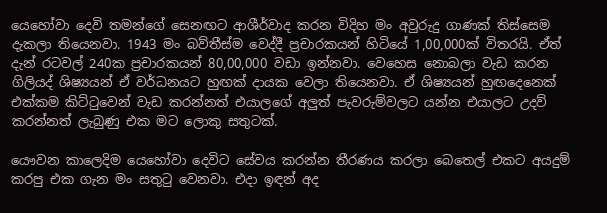යෙහෝවා දෙවි තමන්ගේ සෙනඟට ආශීර්වාද කරන විදිහ මං අවුරුදු ගාණක් තිස්සෙම දැකලා තියෙනවා. 1943 මං බව්තීස්ම වෙද්දී ප්‍රචාරකයන් හිටියේ 1,00,000ක් විතරයි. ඒත් දැන් රටවල් 240ක ප්‍රචාරකයන් 80,00,000 වඩා ඉන්නවා. වෙහෙස නොබලා වැඩ කරන ගිලියද් ශිෂ්‍යයන් ඒ වර්ධනයට හුඟක් දායක වෙලා තියෙනවා. ඒ ශිෂ්‍යයන් හුඟදෙනෙක් එක්කම කිට්ටුවෙන් වැඩ කරන්නත් එයාලගේ අලුත් පැවරුම්වලට යන්න එයාලට උදව් කරන්නත් ලැබුණු එක මට ලොකු සතුටක්.

යෞවන කාලෙදිම යෙහෝවා දෙවිට සේවය කරන්න තීරණය කරලා බෙතෙල් එකට අයදුම් කරපු එක ගැන මං සතුටු වෙනවා. එදා ඉඳන් අද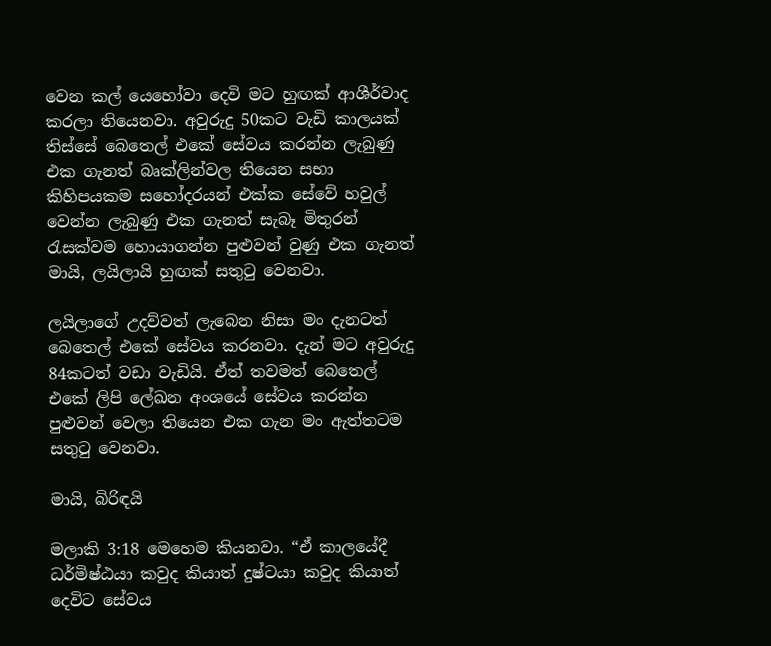වෙන කල් යෙහෝවා දෙවි මට හුඟක් ආශීර්වාද කරලා තියෙනවා. අවුරුදු 50කට වැඩි කාලයක් තිස්සේ බෙතෙල් එකේ සේවය කරන්න ලැබුණු එක ගැනත් බෘක්ලින්වල තියෙන සභා කිහිපයකම සහෝදරයන් එක්ක සේවේ හවුල් වෙන්න ලැබුණු එක ගැනත් සැබෑ මිතුරන් රැසක්වම හොයාගන්න පුළුවන් වුණු එක ගැනත් මායි, ලයිලායි හුඟක් සතුටු වෙනවා.

ලයිලාගේ උදව්වත් ලැබෙන නිසා මං දැනටත් බෙතෙල් එකේ සේවය කරනවා. දැන් මට අවුරුදු 84කටත් වඩා වැඩියි. ඒත් තවමත් බෙතෙල් එකේ ලිපි ලේඛන අංශයේ සේවය කරන්න පුළුවන් වෙලා තියෙන එක ගැන මං ඇත්තටම සතුටු වෙනවා.

මායි, බිරිඳයි

මලාකි 3:18 මෙහෙම කියනවා. “ඒ කාලයේදී ධර්මිෂ්ඨයා කවුද කියාත් දුෂ්ටයා කවුද කියාත් දෙවිට සේවය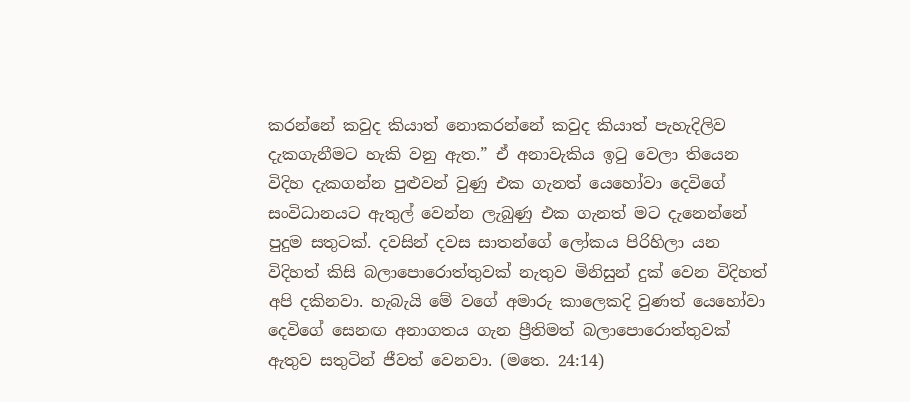කරන්නේ කවුද කියාත් නොකරන්නේ කවුද කියාත් පැහැදිලිව දැකගැනීමට හැකි වනු ඇත.” ඒ අනාවැකිය ඉටු වෙලා තියෙන විදිහ දැකගන්න පුළුවන් වුණු එක ගැනත් යෙහෝවා දෙවිගේ සංවිධානයට ඇතුල් වෙන්න ලැබුණු එක ගැනත් මට දැනෙන්නේ පුදුම සතුටක්. දවසින් දවස සාතන්ගේ ලෝකය පිරිහිලා යන විදිහත් කිසි බලාපොරොත්තුවක් නැතුව මිනිසුන් දුක් වෙන විදිහත් අපි දකිනවා. හැබැයි මේ වගේ අමාරු කාලෙකදි වුණත් යෙහෝවා දෙවිගේ සෙනඟ අනාගතය ගැන ප්‍රීතිමත් බලාපොරොත්තුවක් ඇතුව සතුටින් ජීවත් වෙනවා. (මතෙ. 24:14)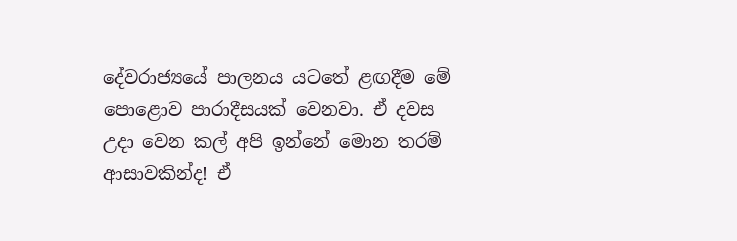දේවරාජ්‍යයේ පාලනය යටතේ ළඟදීම මේ පොළොව පාරාදීසයක් වෙනවා. ඒ දවස උදා වෙන කල් අපි ඉන්නේ මොන තරම් ආසාවකින්ද! ඒ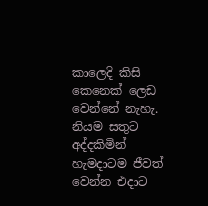කාලෙදි කිසි කෙනෙක් ලෙඩ වෙන්නේ නැහැ. නියම සතුට අද්දකිමින් හැමදාටම ජීවත් වෙන්න එදාට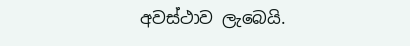අවස්ථාව ලැබෙයි.